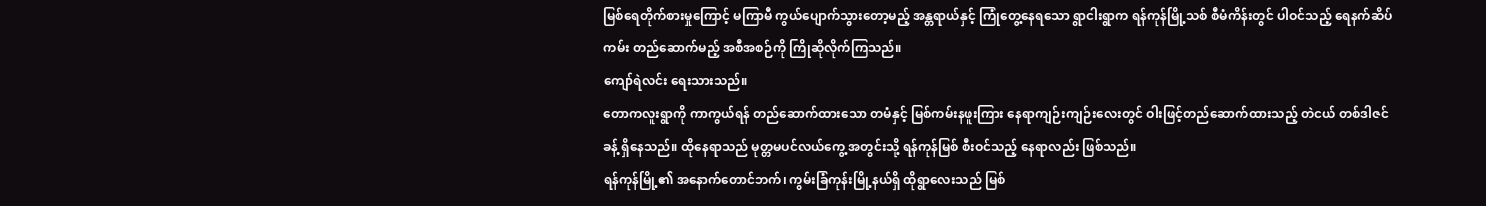မြစ်ရေတိုက်စားမှုကြောင့် မကြာမီ ကွယ်ပျောက်သွားတော့မည့် အန္တရာယ်နှင့် ကြုံတွေ့နေရသော ရွာငါးရွာက ရန်ကုန်မြို့သစ် စီမံကိန်းတွင် ပါဝင်သည့် ရေနက်ဆိပ်ကမ်း တည်ဆောက်မည့် အစီအစဉ်ကို ကြိုဆိုလိုက်ကြသည်။
ကျော်ရဲလင်း ရေးသားသည်။
တောကလူးရွာကို ကာကွယ်ရန် တည်ဆောက်ထားသော တမံနှင့် မြစ်ကမ်းနဖူးကြား နေရာကျဉ်းကျဉ်းလေးတွင် ဝါးဖြင့်တည်ဆောက်ထားသည့် တဲငယ် တစ်ဒါဇင်ခန့် ရှိနေသည်။ ထိုနေရာသည် မုတ္တမပင်လယ်ကွေ့ အတွင်းသို့ ရန်ကုန်မြစ် စီးဝင်သည့် နေရာလည်း ဖြစ်သည်။
ရန်ကုန်မြို့၏ အနောက်တောင်ဘက်၊ ကွမ်းခြံကုန်းမြို့နယ်ရှိ ထိုရွာလေးသည် မြစ်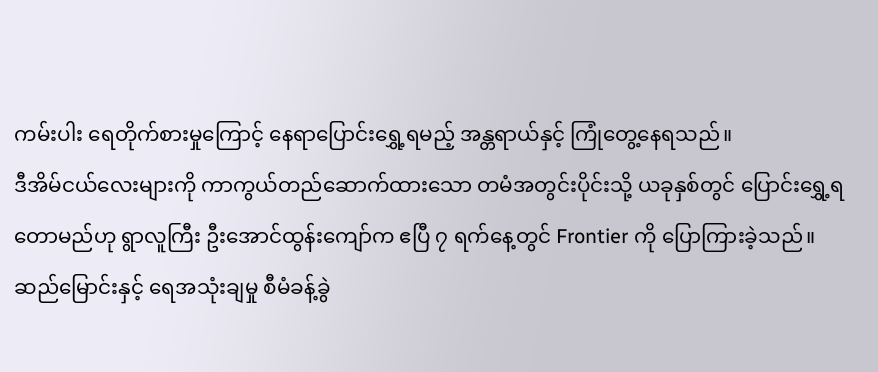ကမ်းပါး ရေတိုက်စားမှုကြောင့် နေရာပြောင်းရွှေ့ရမည့် အန္တရာယ်နှင့် ကြုံတွေ့နေရသည်။
ဒီအိမ်ငယ်လေးများကို ကာကွယ်တည်ဆောက်ထားသော တမံအတွင်းပိုင်းသို့ ယခုနှစ်တွင် ပြောင်းရွှေ့ရတောမည်ဟု ရွာလူကြီး ဦးအောင်ထွန်းကျော်က ဧပြီ ၇ ရက်နေ့တွင် Frontier ကို ပြောကြားခဲ့သည်။
ဆည်မြောင်းနှင့် ရေအသုံးချမှု စီမံခန့်ခွဲ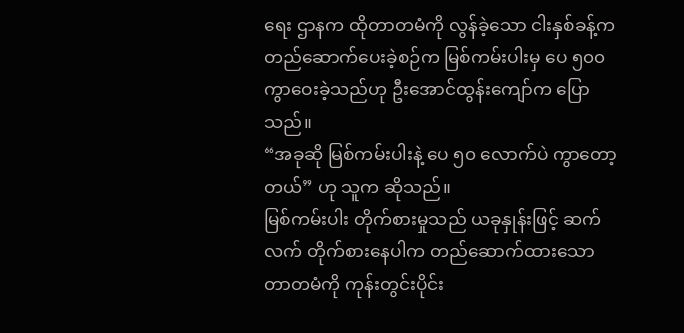ရေး ဌာနက ထိုတာတမံကို လွန်ခဲ့သော ငါးနှစ်ခန့်က တည်ဆောက်ပေးခဲ့စဉ်က မြစ်ကမ်းပါးမှ ပေ ၅၀၀ ကွာဝေးခဲ့သည်ဟု ဦးအောင်ထွန်းကျော်က ပြောသည်။
“အခုဆို မြစ်ကမ်းပါးနဲ့ ပေ ၅၀ လောက်ပဲ ကွာတော့တယ်” ဟု သူက ဆိုသည်။
မြစ်ကမ်းပါး တိုက်စားမှုသည် ယခုနှုန်းဖြင့် ဆက်လက် တိုက်စားနေပါက တည်ဆောက်ထားသော တာတမံကို ကုန်းတွင်းပိုင်း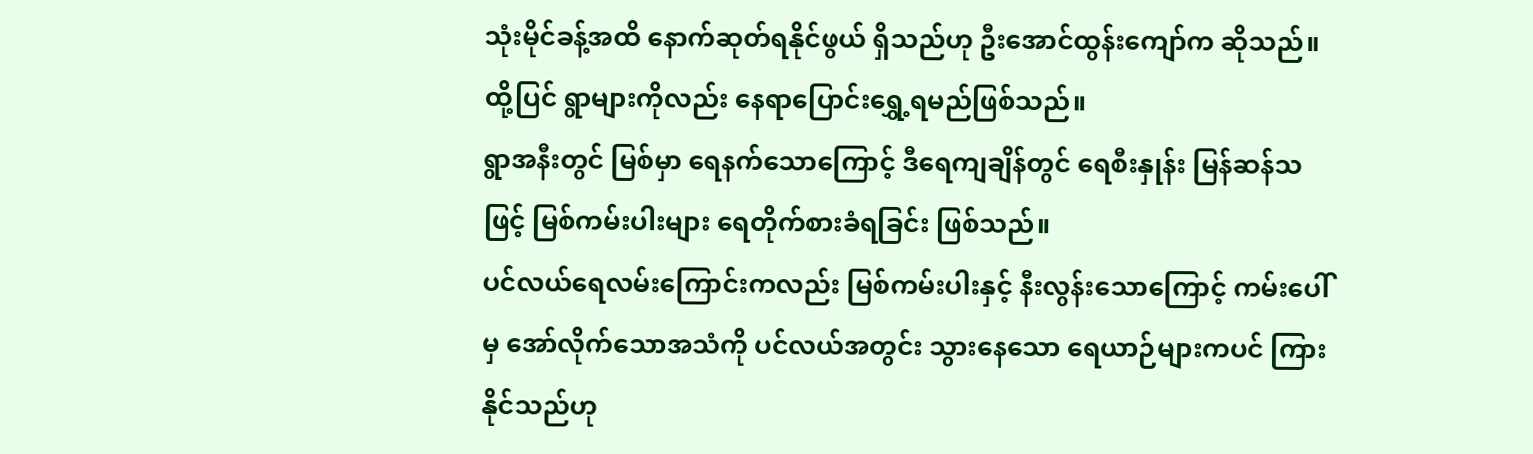သုံးမိုင်ခန့်အထိ နောက်ဆုတ်ရနိုင်ဖွယ် ရှိသည်ဟု ဦးအောင်ထွန်းကျော်က ဆိုသည်။ ထို့ပြင် ရွာများကိုလည်း နေရာပြောင်းရွှေ့ရမည်ဖြစ်သည်။
ရွာအနီးတွင် မြစ်မှာ ရေနက်သောကြောင့် ဒီရေကျချိန်တွင် ရေစီးနှုန်း မြန်ဆန်သဖြင့် မြစ်ကမ်းပါးများ ရေတိုက်စားခံရခြင်း ဖြစ်သည်။
ပင်လယ်ရေလမ်းကြောင်းကလည်း မြစ်ကမ်းပါးနှင့် နီးလွန်းသောကြောင့် ကမ်းပေါ်မှ အော်လိုက်သောအသံကို ပင်လယ်အတွင်း သွားနေသော ရေယာဉ်များကပင် ကြားနိုင်သည်ဟု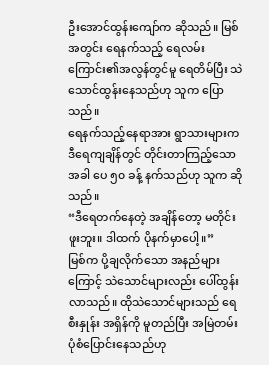ဦးအောင်ထွန်းကျော်က ဆိုသည်။ မြစ်အတွင်း ရေနက်သည့် ရေလမ်းကြောင်း၏အလွန်တွင်မူ ရေတိမ်ပြီး သဲသောင်ထွန်းနေသည်ဟု သူက ပြောသည်။
ရေနက်သည့်နေရာအား ရွာသားများက ဒီရေကျချိန်တွင် တိုင်းတာကြည့်သောအခါ ပေ ၅၀ ခန့် နက်သည်ဟု သူက ဆိုသည်။
“ဒီရေတက်နေတဲ့ အချိန်တော့ မတိုင်းဖူးဘူး။ ဒါထက် ပိုနက်မှာပေါ့။”
မြစ်က ပို့ချလိုက်သော အနည်များကြောင့် သဲသောင်များလည်း ပေါ်ထွန်းလာသည်။ ထိုသဲသောင်များသည် ရေစီးနှုန်း အရှိန်ကို မူတည်ပြီး အမြဲတမ်း ပုံစံပြောင်းနေသည်ဟု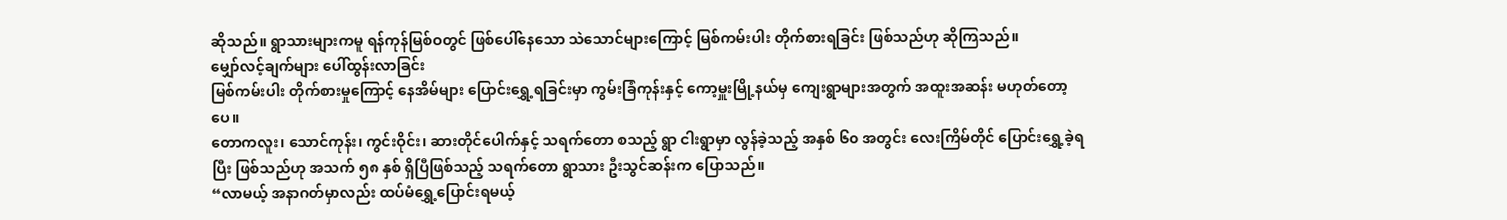ဆိုသည်။ ရွာသားများကမူ ရန်ကုန်မြစ်ဝတွင် ဖြစ်ပေါ်နေသော သဲသောင်များကြောင့် မြစ်ကမ်းပါး တိုက်စားရခြင်း ဖြစ်သည်ဟု ဆိုကြသည်။
မျှော်လင့်ချက်များ ပေါ်ထွန်းလာခြင်း
မြစ်ကမ်းပါး တိုက်စားမှုကြောင့် နေအိမ်များ ပြောင်းရွှေ့ရခြင်းမှာ ကွမ်းခြံကုန်းနှင့် ကော့မှူးမြို့နယ်မှ ကျေးရွာများအတွက် အထူးအဆန်း မဟုတ်တော့ပေ။
တောကလူး၊ သောင်ကုန်း၊ ကွင်းဝိုင်း၊ ဆားတိုင်ပေါက်နှင့် သရက်တော စသည့် ရွာ ငါးရွာမှာ လွန်ခဲ့သည့် အနှစ် ၆၀ အတွင်း လေးကြိမ်တိုင် ပြောင်းရွှေ့ခဲ့ရပြီး ဖြစ်သည်ဟု အသက် ၅၈ နှစ် ရှိပြီဖြစ်သည့် သရက်တော ရွာသား ဦးသွင်ဆန်းက ပြောသည်။
“လာမယ့် အနာဂတ်မှာလည်း ထပ်မံရွှေ့ပြောင်းရမယ့်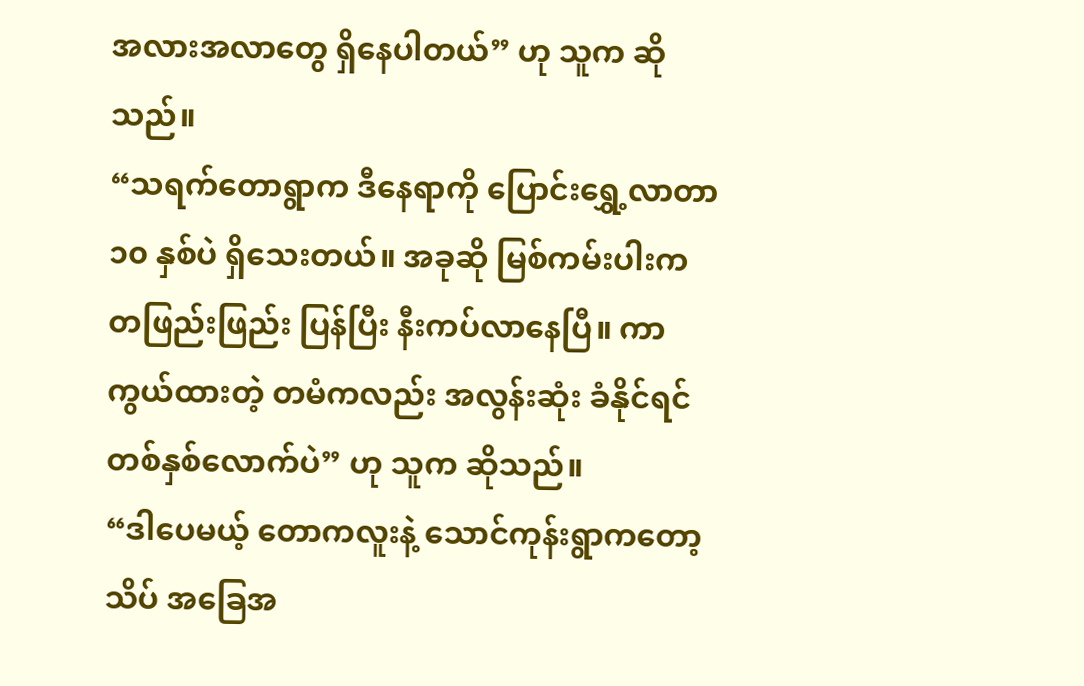အလားအလာတွေ ရှိနေပါတယ်” ဟု သူက ဆိုသည်။
“သရက်တောရွာက ဒီနေရာကို ပြောင်းရွှေ့လာတာ ၁၀ နှစ်ပဲ ရှိသေးတယ်။ အခုဆို မြစ်ကမ်းပါးက တဖြည်းဖြည်း ပြန်ပြီး နီးကပ်လာနေပြီ။ ကာကွယ်ထားတဲ့ တမံကလည်း အလွန်းဆုံး ခံနိုင်ရင် တစ်နှစ်လောက်ပဲ” ဟု သူက ဆိုသည်။
“ဒါပေမယ့် တောကလူးနဲ့ သောင်ကုန်းရွာကတော့ သိပ် အခြေအ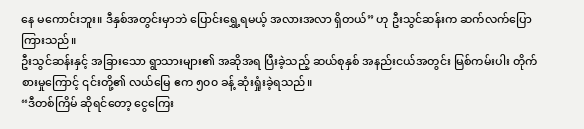နေ မကောင်းဘူး။ ဒီနှစ်အတွင်းမှာဘဲ ပြောင်းရွှေ့ရမယ့် အလားအလာ ရှိတယ်” ဟု ဦးသွင်ဆန်းက ဆက်လက်ပြောကြားသည်။
ဦးသွင်ဆန်းနှင့် အခြားသော ရွာသားများ၏ အဆိုအရ ပြီးခဲ့သည့် ဆယ်စုနှစ် အနည်းငယ်အတွင်း မြစ်ကမ်းပါး တိုက်စားမှုကြောင့် ၎င်းတို့၏ လယ်မြေ ဧက ၅၀၀ ခန့် ဆုံးရှုံးခဲ့ရသည်။
“ဒီတစ်ကြိမ် ဆိုရင်တော့ ငွေကြေး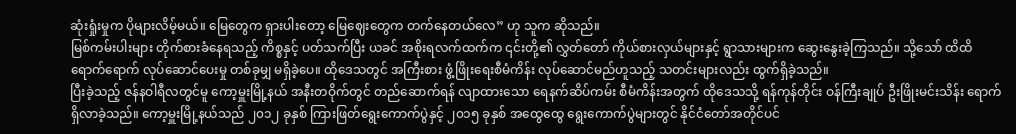ဆုံးရှုံးမှုက ပိုများလိမ့်မယ်။ မြေတွေက ရှားပါးတော့ မြေဈေးတွေက တက်နေတယ်လေ” ဟု သူက ဆိုသည်။
မြစ်ကမ်းပါးများ တိုက်စားခံနေရသည့် ကိစ္စနှင့် ပတ်သက်ပြီး ယခင် အစိုးရလက်ထက်က ၎င်းတို့၏ လွှတ်တော် ကိုယ်စားလှယ်များနှင့် ရွာသားများက ဆွေးနွေးခဲ့ကြသည်။ သို့သော် ထိထိရောက်ရောက် လုပ်ဆောင်ပေးမှု တစ်ခုမျှ မရှိခဲ့ပေ။ ထိုဒေသတွင် အကြီးစား ဖွံ့ဖြိုးရေးစီမံကိန်း လုပ်ဆောင်မည်ဟူသည့် သတင်းများလည်း ထွက်ရှိခဲ့သည်။
ပြီးခဲ့သည့် ဇန်နဝါရီလတွင်မူ ကော့မှူးမြို့နယ် အနီးတဝိုက်တွင် တည်ဆောက်ရန် လျာထားသော ရေနက်ဆိပ်ကမ်း စီမံကိန်းအတွက် ထိုဒေသသို့ ရန်ကုန်တိုင်း ဝန်ကြီးချုပ် ဦးဖြိုးမင်းသိန်း ရောက်ရှိလာခဲ့သည်။ ကော့မှူးမြို့နယ်သည် ၂၀၁၂ ခုနှစ် ကြားဖြတ်ရွေးကောက်ပွဲနှင့် ၂၀၁၅ ခုနှစ် အထွေထွေ ရွေးကောက်ပွဲများတွင် နိုင်ငံတော်အတိုင်ပင်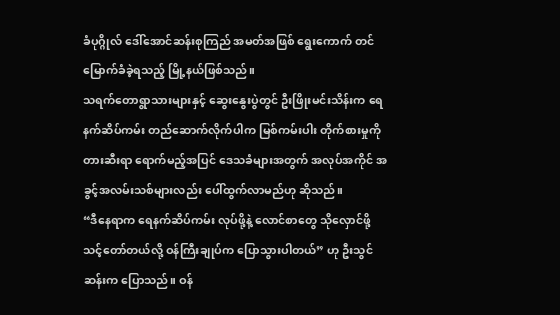ခံပုဂ္ဂိုလ် ဒေါ်အောင်ဆန်းစုကြည် အမတ်အဖြစ် ရွေးကောက် တင်မြောက်ခံခဲ့ရသည့် မြို့နယ်ဖြစ်သည်။
သရက်တောရွာသားများနှင့် ဆွေးနွေးပွဲတွင် ဦးဖြိုးမင်းသိန်းက ရေနက်ဆိပ်ကမ်း တည်ဆောက်လိုက်ပါက မြစ်ကမ်းပါး တိုက်စားမှုကို တားဆီးရာ ရောက်မည့်အပြင် ဒေသခံများအတွက် အလုပ်အကိုင် အခွင့်အလမ်းသစ်များလည်း ပေါ်ထွက်လာမည်ဟု ဆိုသည်။
“ဒီနေရာက ရေနက်ဆိပ်ကမ်း လုပ်ဖို့နဲ့ လောင်စာတွေ သိုလှောင်ဖို့ သင့်တော်တယ်လို့ ဝန်ကြီးချုပ်က ပြောသွားပါတယ်” ဟု ဦးသွင်ဆန်းက ပြောသည်။ ဝန်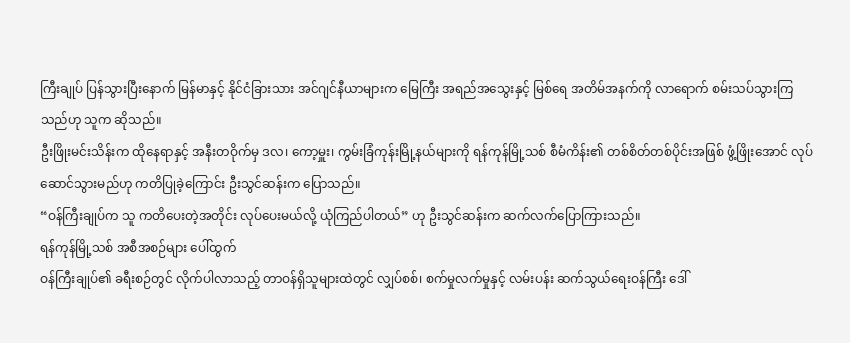ကြီးချုပ် ပြန်သွားပြီးနောက် မြန်မာနှင့် နိုင်ငံခြားသား အင်ဂျင်နီယာများက မြေကြီး အရည်အသွေးနှင့် မြစ်ရေ အတိမ်အနက်ကို လာရောက် စမ်းသပ်သွားကြသည်ဟု သူက ဆိုသည်။
ဦးဖြိုးမင်းသိန်းက ထိုနေရာနှင့် အနီးတဝိုက်မှ ဒလ၊ ကော့မှူး၊ ကွမ်းခြံကုန်းမြို့နယ်များကို ရန်ကုန်မြို့သစ် စီမံကိန်း၏ တစ်စိတ်တစ်ပိုင်းအဖြစ် ဖွံ့ဖြိုးအောင် လုပ်ဆောင်သွားမည်ဟု ကတိပြုခဲ့ကြောင်း ဦးသွင်ဆန်းက ပြောသည်။
“ဝန်ကြီးချုပ်က သူ ကတိပေးတဲ့အတိုင်း လုပ်ပေးမယ်လို့ ယုံကြည်ပါတယ်” ဟု ဦးသွင်ဆန်းက ဆက်လက်ပြောကြားသည်။
ရန်ကုန်မြို့သစ် အစီအစဉ်များ ပေါ်ထွက်
ဝန်ကြီးချုပ်၏ ခရီးစဉ်တွင် လိုက်ပါလာသည့် တာဝန်ရှိသူများထဲတွင် လျှပ်စစ်၊ စက်မှုလက်မှုနှင့် လမ်းပန်း ဆက်သွယ်ရေးဝန်ကြီး ဒေါ်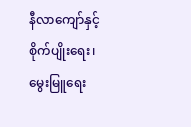နီလာကျော်နှင့် စိုက်ပျိုးရေး၊ မွေးမြူရေး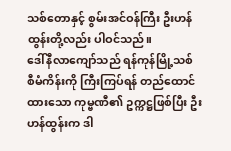သစ်တောနှင့် စွမ်းအင်ဝန်ကြီး ဦးဟန်ထွန်းတို့လည်း ပါဝင်သည်။
ဒေါ်နီလာကျော်သည် ရန်ကုန်မြို့သစ် စီမံကိန်းကို ကြီးကြပ်ရန် တည်ထောင်ထားသော ကုမ္ဗဏီ၏ ဥက္ကဋ္ဌဖြစ်ပြီး ဦးဟန်ထွန်းက ဒါ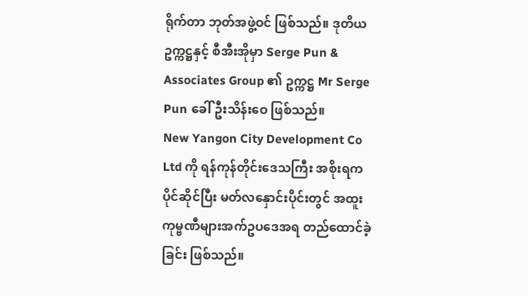ရိုက်တာ ဘုတ်အဖွဲ့ဝင် ဖြစ်သည်။ ဒုတိယ ဥက္ကဋ္ဌနှင့် စီအီးအိုမှာ Serge Pun & Associates Group ၏ ဥက္ကဋ္ဌ Mr Serge Pun ခေါ် ဦးသိန်းဝေ ဖြစ်သည်။
New Yangon City Development Co Ltd ကို ရန်ကုန်တိုင်းဒေသကြီး အစိုးရက ပိုင်ဆိုင်ပြီး မတ်လနှောင်းပိုင်းတွင် အထူးကုမ္ဗဏီများအက်ဥပဒေအရ တည်ထောင်ခဲ့ခြင်း ဖြစ်သည်။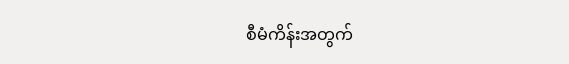စီမံကိန်းအတွက်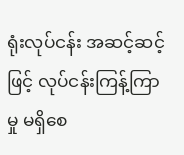ရုံးလုပ်ငန်း အဆင့်ဆင့်ဖြင့် လုပ်ငန်းကြန့်ကြာမှု မရှိစေ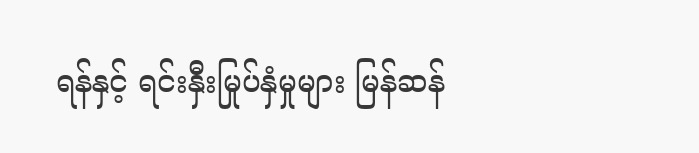ရန်နှင့် ရင်းနှီးမြုပ်နှံမှုများ မြန်ဆန်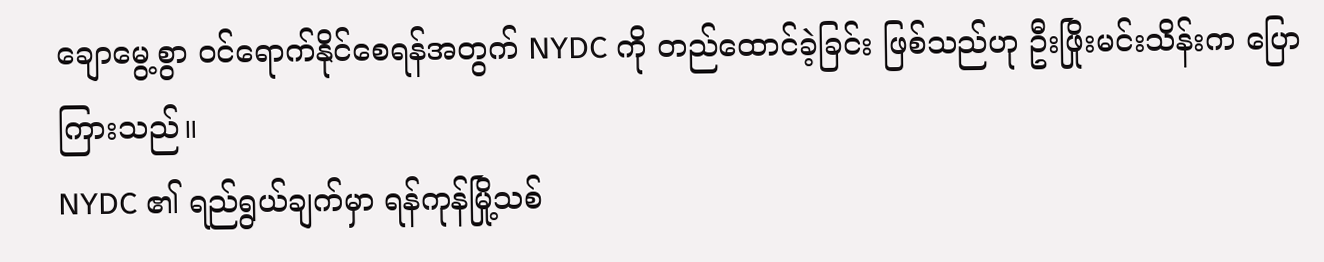ချောမွေ့စွာ ဝင်ရောက်နိုင်စေရန်အတွက် NYDC ကို တည်ထောင်ခဲ့ခြင်း ဖြစ်သည်ဟု ဦးဖြိုးမင်းသိန်းက ပြောကြားသည်။
NYDC ၏ ရည်ရွယ်ချက်မှာ ရန်ကုန်မြို့သစ်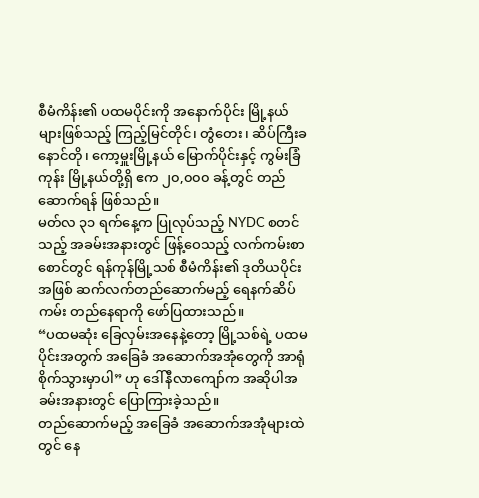စီမံကိန်း၏ ပထမပိုင်းကို အနောက်ပိုင်း မြို့နယ်များဖြစ်သည့် ကြည့်မြင်တိုင်၊ တွံတေး၊ ဆိပ်ကြီးခနောင်တို၊ ကော့မှူးမြို့နယ် မြောက်ပိုင်းနှင့် ကွမ်းခြံကုန်း မြို့နယ်တို့ရှိ ဧက ၂၀,၀၀၀ ခန့်တွင် တည်ဆောက်ရန် ဖြစ်သည်။
မတ်လ ၃၁ ရက်နေ့က ပြုလုပ်သည့် NYDC စတင်သည့် အခမ်းအနားတွင် ဖြန့်ဝေသည့် လက်ကမ်းစာစောင်တွင် ရန်ကုန်မြို့သစ် စီမံကိန်း၏ ဒုတိယပိုင်းအဖြစ် ဆက်လက်တည်ဆောက်မည့် ရေနက်ဆိပ်ကမ်း တည်နေရာကို ဖော်ပြထားသည်။
“ပထမဆုံး ခြေလှမ်းအနေနဲ့တော့ မြို့သစ်ရဲ့ ပထမပိုင်းအတွက် အခြေခံ အဆောက်အအုံတွေကို အာရုံစိုက်သွားမှာပါ” ဟု ဒေါ်နီလာကျော်က အဆိုပါအခမ်းအနားတွင် ပြောကြားခဲ့သည်။
တည်ဆောက်မည့် အခြေခံ အဆောက်အအုံများထဲတွင် နေ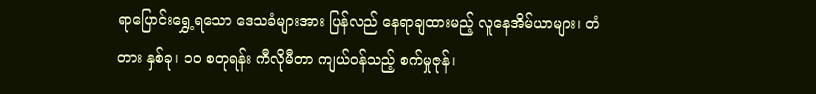ရာပြောင်းရွှေ့ရသော ဒေသခံများအား ပြန်လည် နေရာချထားမည့် လူနေအိမ်ယာများ၊ တံတား နှစ်ခု၊ ၁၀ စတုရန်း ကီလိုမီတာ ကျယ်ဝန်သည့် စက်မှုဇုန်၊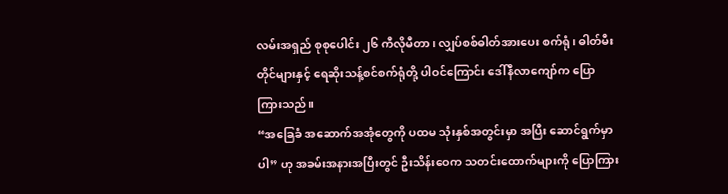လမ်းအရှည် စုစုပေါင်း ၂၆ ကီလိုမီတာ၊ လျှပ်စစ်ဓါတ်အားပေး စက်ရုံ၊ ဓါတ်မီးတိုင်များနှင့် ရေဆိုးသန့်စင်စက်ရုံတို့ ပါဝင်ကြောင်း ဒေါ်နီလာကျော်က ပြောကြားသည်။
“အခြေခံ အဆောက်အအုံတွေကို ပထမ သုံးနှစ်အတွင်းမှာ အပြီး ဆောင်ရွက်မှာပါ” ဟု အခမ်းအနားအပြီးတွင် ဦးသိန်းဝေက သတင်းထောက်များကို ပြောကြား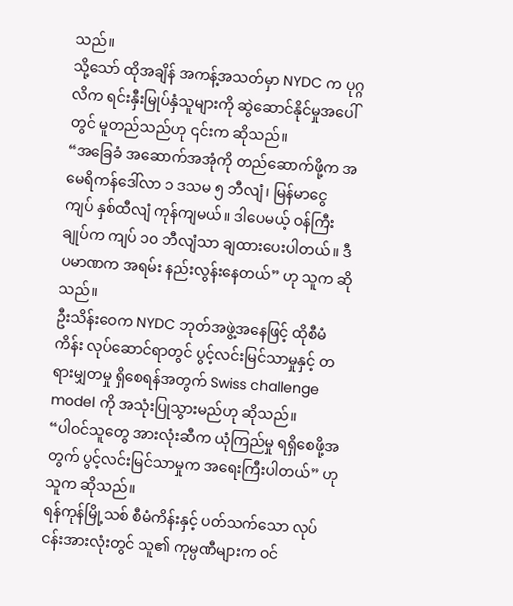သည်။
သို့သော် ထိုအချိန် အကန့်အသတ်မှာ NYDC က ပုဂ္ဂလိက ရင်းနှီးမြုပ်နှံသူများကို ဆွဲဆောင်နိုင်မှုအပေါ်တွင် မူတည်သည်ဟု ၎င်းက ဆိုသည်။
“အခြေခံ အဆောက်အအုံကို တည်ဆောက်ဖို့က အမေရိကန်ဒေါ်လာ ၁ ဒသမ ၅ ဘီလျံ၊ မြန်မာငွေ ကျပ် နှစ်ထီလျံ ကုန်ကျမယ်။ ဒါပေမယ့် ဝန်ကြီးချုပ်က ကျပ် ၁၀ ဘီလျံသာ ချထားပေးပါတယ်။ ဒီပမာဏက အရမ်း နည်းလွန်းနေတယ်” ဟု သူက ဆိုသည်။
ဦးသိန်းဝေက NYDC ဘုတ်အဖွဲ့အနေဖြင့် ထိုစီမံကိန်း လုပ်ဆောင်ရာတွင် ပွင့်လင်းမြင်သာမှုနှင့် တရားမျှတမှု ရှိစေရန်အတွက် Swiss challenge model ကို အသုံးပြုသွားမည်ဟု ဆိုသည်။
“ပါဝင်သူတွေ အားလုံးဆီက ယုံကြည်မှု ရရှိစေဖို့အတွက် ပွင့်လင်းမြင်သာမှုက အရေးကြီးပါတယ်” ဟု သူက ဆိုသည်။
ရန်ကုန်မြို့သစ် စီမံကိန်းနှင့် ပတ်သက်သော လုပ်ငန်းအားလုံးတွင် သူ၏ ကုမ္ပဏီများက ဝင်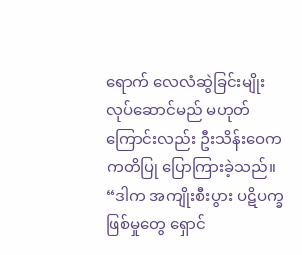ရောက် လေလံဆွဲခြင်းမျိုး လုပ်ဆောင်မည် မဟုတ်ကြောင်းလည်း ဦးသိန်းဝေက ကတိပြု ပြောကြားခဲ့သည်။
“ဒါက အကျိုးစီးပွား ပဋိပက္ခဖြစ်မှုတွေ ရှောင်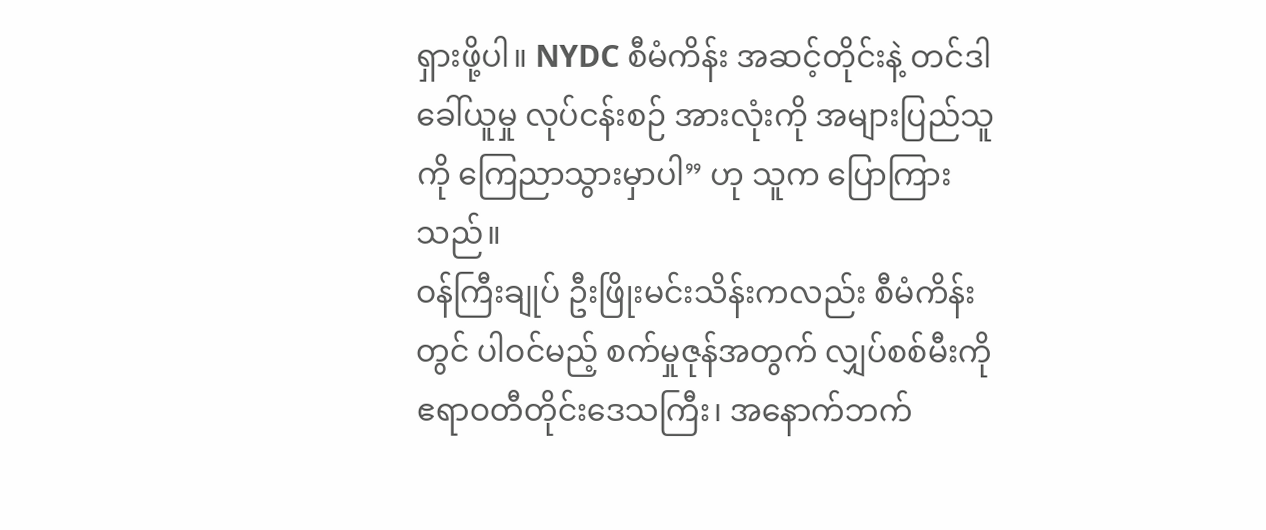ရှားဖို့ပါ။ NYDC စီမံကိန်း အဆင့်တိုင်းနဲ့ တင်ဒါ ခေါ်ယူမှု လုပ်ငန်းစဉ် အားလုံးကို အများပြည်သူကို ကြေညာသွားမှာပါ” ဟု သူက ပြောကြားသည်။
ဝန်ကြီးချုပ် ဦးဖြိုးမင်းသိန်းကလည်း စီမံကိန်းတွင် ပါဝင်မည့် စက်မှုဇုန်အတွက် လျှပ်စစ်မီးကို ဧရာဝတီတိုင်းဒေသကြီး၊ အနောက်ဘက်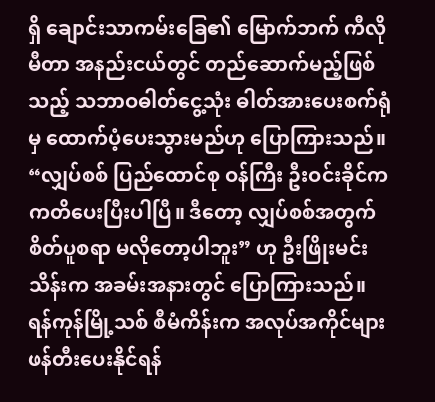ရှိ ချောင်းသာကမ်းခြေ၏ မြောက်ဘက် ကီလိုမီတာ အနည်းငယ်တွင် တည်ဆောက်မည့်ဖြစ်သည့် သဘာဝဓါတ်ငွေ့သုံး ဓါတ်အားပေးစက်ရုံမှ ထောက်ပံ့ပေးသွားမည်ဟု ပြောကြားသည်။
“လျှပ်စစ် ပြည်ထောင်စု ဝန်ကြီး ဦးဝင်းခိုင်က ကတိပေးပြီးပါပြီ။ ဒီတော့ လျှပ်စစ်အတွက် စိတ်ပူစရာ မလိုတော့ပါဘူး” ဟု ဦးဖြိုးမင်းသိန်းက အခမ်းအနားတွင် ပြောကြားသည်။
ရန်ကုန်မြို့သစ် စီမံကိန်းက အလုပ်အကိုင်များ ဖန်တီးပေးနိုင်ရန်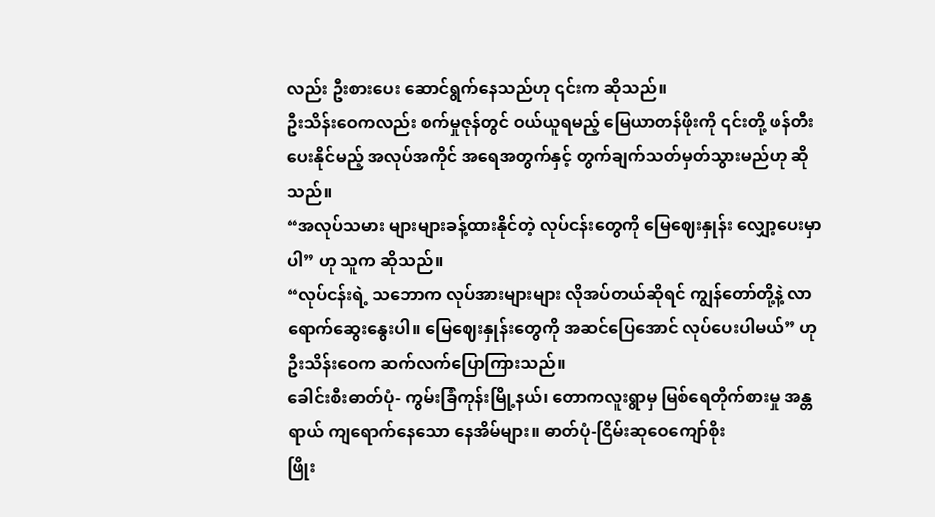လည်း ဦးစားပေး ဆောင်ရွက်နေသည်ဟု ၎င်းက ဆိုသည်။
ဦးသိန်းဝေကလည်း စက်မှုဇုန်တွင် ဝယ်ယူရမည့် မြေယာတန်ဖိုးကို ၎င်းတို့ ဖန်တီးပေးနိုင်မည့် အလုပ်အကိုင် အရေအတွက်နှင့် တွက်ချက်သတ်မှတ်သွားမည်ဟု ဆိုသည်။
“အလုပ်သမား များများခန့်ထားနိုင်တဲ့ လုပ်ငန်းတွေကို မြေဈေးနှုန်း လျှော့ပေးမှာပါ” ဟု သူက ဆိုသည်။
“လုပ်ငန်းရဲ့ သဘောက လုပ်အားများများ လိုအပ်တယ်ဆိုရင် ကျွန်တော်တို့နဲ့ လာရောက်ဆွေးနွေးပါ။ မြေဈေးနှုန်းတွေကို အဆင်ပြေအောင် လုပ်ပေးပါမယ်” ဟု ဦးသိန်းဝေက ဆက်လက်ပြောကြားသည်။
ခေါင်းစီးဓာတ်ပုံ- ကွမ်းခြံကုန်းမြို့နယ်၊ တောကလူးရွာမှ မြစ်ရေတိုက်စားမှု အန္တရာယ် ကျရောက်နေသော နေအိမ်များ။ ဓာတ်ပုံ-ငြိမ်းဆုဝေကျော်စိုး
ဖြိုး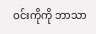ဝင်းကိုကို ဘာသာ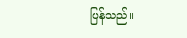ပြန်သည်။